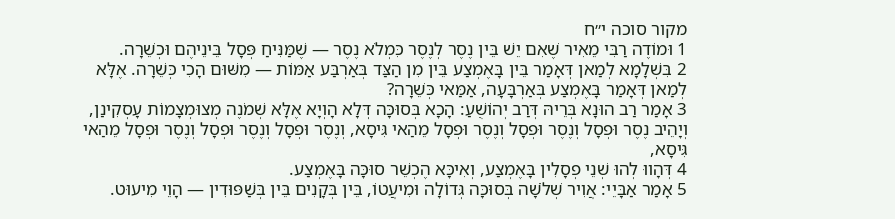מקור סוכה י״ח
1 וּמוֹדֶה רַבִּי מֵאִיר שֶׁאִם יֵשׁ בֵּין נֶסֶר לְנֶסֶר כִּמְלֹא נֶסֶר — שֶׁמַּנִּיחַ פְּסָל בֵּינֵיהֶם וּכְשֵׁרָה.
2 בִּשְׁלָמָא לְמַאן דְּאָמַר בֵּין בָּאֶמְצַע בֵּין מִן הַצַּד בְּאַרְבַּע אַמּוֹת — מִשּׁוּם הָכִי כְּשֵׁרָה. אֶלָּא לְמַאן דְּאָמַר בָּאֶמְצַע בְּאַרְבָּעָה, אַמַּאי כְּשֵׁרָה?
3 אָמַר רַב הוּנָא בְּרֵיהּ דְּרַב יְהוֹשֻׁעַ: הָכָא בְּסוּכָּה דְּלָא הָוְיָא אֶלָּא שְׁמֹנֶה מְצוּמְצָמוֹת עָסְקִינַן, וְיָהֵיב נֶסֶר וּפְסָל וְנֶסֶר וּפְסָל וְנֶסֶר וּפְסָל מֵהַאי גִּיסָא, וְנֶסֶר וּפְסָל וְנֶסֶר וּפְסָל וְנֶסֶר וּפְסָל מֵהַאי גִּיסָא,
4 דְּהָווּ לְהוּ שְׁנֵי פְסָלִין בָּאֶמְצַע, וְאִיכָּא הֶכְשֵׁר סוּכָּה בָּאֶמְצַע.
5 אָמַר אַבָּיֵי: אֲוִיר שְׁלֹשָׁה בְּסוּכָּה גְּדוֹלָה וּמִיעֲטוֹ, בֵּין בְּקָנִים בֵּין בְּשַׁפּוּדִין — הָוֵי מִיעוּט.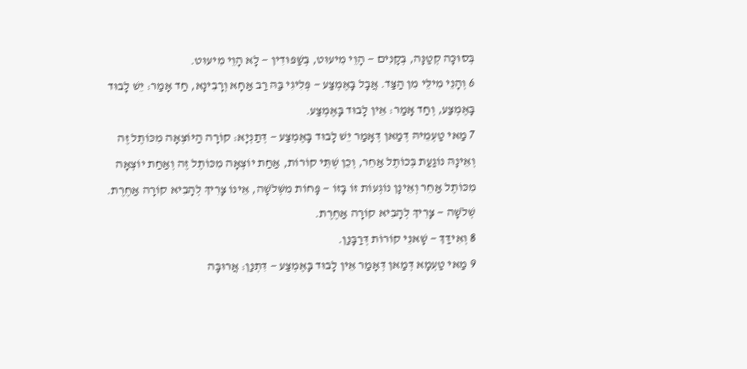בְּסוּכָּה קְטַנָּה, בְּקָנִים — הָוֵי מִיעוּט, בְּשַׁפּוּדִין — לָא הָוֵי מִיעוּט.
6 וְהָנֵי מִילֵּי מִן הַצַּד. אֲבָל בָּאֶמְצַע — פְּלִיגִי בַּהּ רַב אַחָא וְרָבִינָא, חַד אָמַר: יֵשׁ לָבוּד בָּאֶמְצַע, וְחַד אָמַר: אֵין לָבוּד בָּאֶמְצַע.
7 מַאי טַעְמֵיהּ דְּמַאן דְּאָמַר יֵשׁ לָבוּד בָּאֶמְצַע — דְּתַנְיָא: קוֹרָה הַיּוֹצְאָה מִכּוֹתֶל זֶה וְאֵינָהּ נוֹגַעַת בְּכוֹתֶל אַחֵר, וְכֵן שְׁתֵּי קוֹרוֹת, אַחַת יוֹצְאָה מִכּוֹתֶל זֶה וְאַחַת יוֹצְאָה מִכּוֹתֶל אַחֵר וְאֵינָן נוֹגְעוֹת זוֹ בָּזוֹ — פָּחוֹת מִשְּׁלֹשָׁה, אֵינוֹ צָרִיךְ לְהָבִיא קוֹרָה אַחֶרֶת. שְׁלֹשָׁה — צָרִיךְ לְהָבִיא קוֹרָה אַחֶרֶת.
8 וְאִידַּךְ — שָׁאנֵי קוֹרוֹת דְּרַבָּנַן.
9 מַאי טַעְמָא דְּמַאן דְּאָמַר אֵין לָבוּד בָּאֶמְצַע — דִּתְנַן: אֲרוּבָּה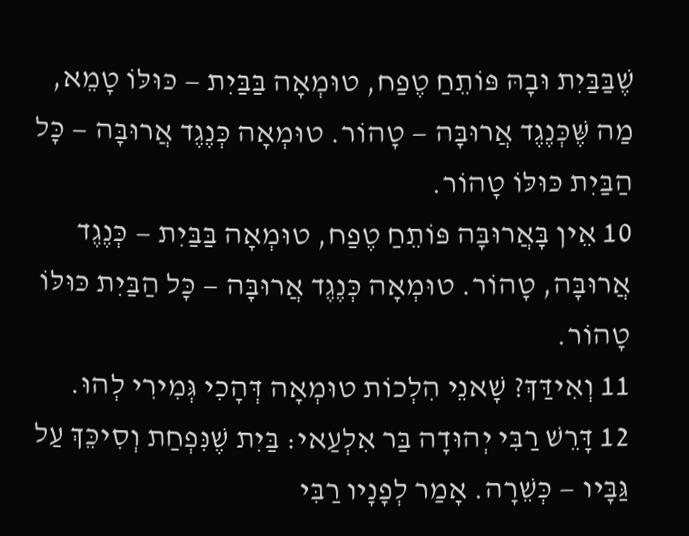שֶׁבַּבַּיִת וּבָהּ פּוֹתֵחַ טֶפַח, טוּמְאָה בַּבַּיִת — כּוּלּוֹ טָמֵא, מַה שֶּׁכְּנֶגֶד אֲרוּבָּה — טָהוֹר. טוּמְאָה כְּנֶגֶד אֲרוּבָּה — כָּל הַבַּיִת כּוּלּוֹ טָהוֹר.
10 אֵין בָּאֲרוּבָּה פּוֹתֵחַ טֶפַח, טוּמְאָה בַּבַּיִת — כְּנֶגֶד אֲרוּבָּה, טָהוֹר. טוּמְאָה כְּנֶגֶד אֲרוּבָּה — כָּל הַבַּיִת כּוּלּוֹ טָהוֹר.
11 וְאִידַּךְ? שָׁאנֵי הִלְכוֹת טוּמְאָה דְּהָכִי גְּמִירִי לְהוּ.
12 דָּרֵשׁ רַבִּי יְהוּדָה בַּר אִלְעַאי: בַּיִת שֶׁנִּפְחַת וְסִיכֵּךְ עַל גַּבָּיו — כְּשֵׁרָה. אָמַר לְפָנָיו רַבִּי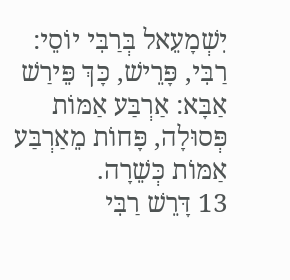יִשְׁמָעֵאל בְּרַבִּי יוֹסֵי: רַבִּי, פָּרֵישׁ, כָּךְ פֵּירַשׁ אַבָּא: אַרְבַּע אַמּוֹת פְּסוּלָה, פָּחוֹת מֵאַרְבַּע אַמּוֹת כְּשֵׁרָה.
13 דָּרֵשׁ רַבִּי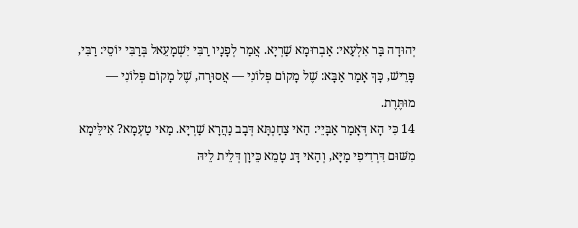יְהוּדָה בַּר אִלְעַאי: אַבְרוּמָא שַׁרְיָא. אֲמַר לְפָנָיו רַבִּי יִשְׁמָעֵאל בְּרַבִּי יוֹסֵי: רַבִּי, פָּרֵישׁ, כָּךְ אָמַר אַבָּא: שֶׁל מָקוֹם פְּלוֹנִי — אֲסוּרָה, שֶׁל מָקוֹם פְּלוֹנִי — מוּתֶּרֶת.
14 כִּי הָא דְּאָמַר אַבָּיֵי: הַאי צַחַנְתָּא דְּבָב נַהֲרָא שַׁרְיָא. מַאי טַעְמָא? אִילֵּימָא מִשּׁוּם דִּרְדִיפִי מַיָּא, וְהַאי דָּג טָמֵא כֵּיוָן דְּלֵית לֵיהּ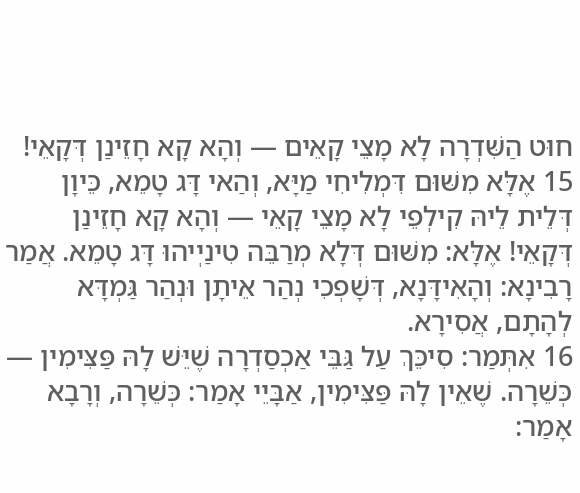חוּט הַשִּׁדְרָה לָא מָצֵי קָאֵים — וְהָא קָא חָזֵינַן דְּקָאֵי!
15 אֶלָּא מִשּׁוּם דִּמְלִיחִי מַיָּא, וְהַאי דָּג טָמֵא, כֵּיוָן דְּלֵית לֵיהּ קִילְפֵי לָא מָצֵי קָאֵי — וְהָא קָא חָזֵינַן דְּקָאֵי! אֶלָּא: מִשּׁוּם דְּלָא מְרַבֵּה טִינַיְיהוּ דָּג טָמֵא. אֲמַר רָבִינָא: וְהָאִידָּנָא, דְּשָׁפְכִי נְהַר אֵיתָן וּנְהַר גַּמְדָּא לְהָתָם, אֲסִירָא.
16 אִתְּמַר: סִיכֵּךְ עַל גַּבֵּי אַכְסַדְרָה שֶׁיֵּשׁ לָהּ פַּצִּימִין — כְּשֵׁרָה. שֶׁאֵין לָהּ פַּצִּימִין, אַבָּיֵי אָמַר: כְּשֵׁרָה, וְרָבָא אָמַר: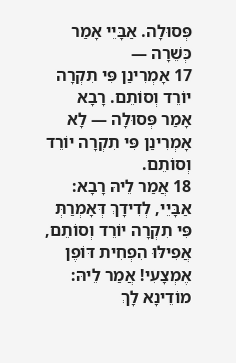פְּסוּלָה. אַבָּיֵי אָמַר כְּשֵׁרָה —
17 אָמְרִינַן פִּי תִקְרָה יוֹרֵד וְסוֹתֵם. רָבָא אָמַר פְּסוּלָה — לָא אָמְרִינַן פִּי תִקְרָה יוֹרֵד וְסוֹתֵם.
18 אֲמַר לֵיהּ רָבָא: אַבָּיֵי, לְדִידָךְ דְּאָמְרַתְּ פִּי תִקְרָה יוֹרֵד וְסוֹתֵם, אֲפִילּוּ הִפְחִית דּוֹפֶן אֶמְצָעִי! אֲמַר לֵיהּ: מוֹדֵינָא לָךְ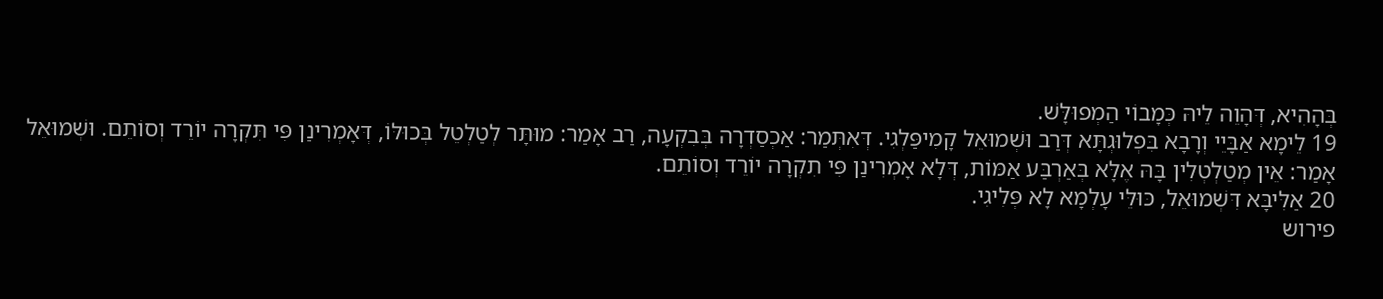בְּהָהִיא, דְּהָוֵה לֵיהּ כְּמָבוֹי הַמְפוּלָּשׁ.
19 לֵימָא אַבָּיֵי וְרָבָא בִּפְלוּגְתָּא דְּרַב וּשְׁמוּאֵל קָמִיפַּלְגִי. דְּאִתְּמַר: אַכְסַדְרָה בְּבִקְעָה, רַב אָמַר: מוּתָּר לְטַלְטֵל בְּכוּלּוֹ, דְּאָמְרִינַן פִּי תִּקְרָה יוֹרֵד וְסוֹתֵם. וּשְׁמוּאֵל אָמַר: אֵין מְטַלְטְלִין בָּהּ אֶלָּא בְּאַרְבַּע אַמּוֹת, דְּלָא אָמְרִינַן פִּי תִקְרָה יוֹרֵד וְסוֹתֵם.
20 אַלִּיבָּא דִּשְׁמוּאֵל, כּוּלֵּי עָלְמָא לָא פְּלִיגִי.
פירוש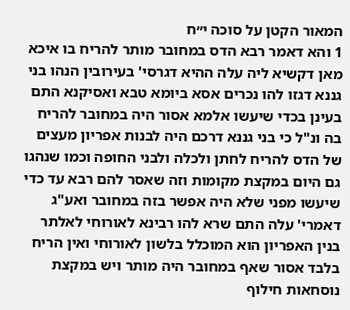המאור הקטן על סוכה י״ח
1 והא דאמר רבא הדס במחובר מותר להריח בו איכא מאן דקשיא ליה עלה ההיא דגרסי' בעירובין הנהו בני גננא דגזו להו נכרים אסא ביומא טבא ואסיקנא התם בעינן בכדי שיעשו אלמא אסור היה במחובר להריח בה ונ"ל כי בני גננא דרכם היה לבנות אפריון מעצים של הדס להריח לחתן ולכלה ולבני החופה וכמו שנהגו גם היום במקצת מקומות וזה שאסר להם רבא עד כדי שיעשו מפני שלא היה אפשר בזה במחובר ואע"ג דאמרי' עלה התם שרא להו רבינא לאורוחי לאלתר בנין האפריון הוא המוכלל בלשון לאורוחי ואין הריח בלבד אסור שאף במחובר היה מותר ויש במקצת נוסחאות חילוף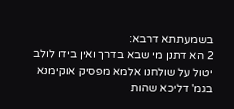בשמעתתא דרבא:
2 הא דתנן מי שבא בדרך ואין בידו לולב יטול על שולחנו אלמא מפסיק אוקימנא בגמ' דליכא שהות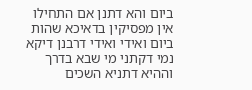ביום והא דתנן אם התחילו אין מפסיקין בדאיכא שהות ביום ואידי ואידי דרבנן דיקא נמי דקתני מי שבא בדרך וההיא דתניא השכים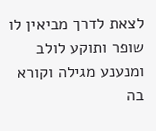לצאת לדרך מביאין לו שופר ותוקע לולב ומנענע מגילה וקורא בה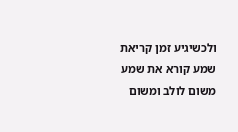ולכשיגיע זמן קריאת שמע קורא את שמע משום לולב ומשום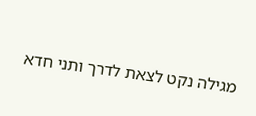מגילה נקט לצאת לדרך ותני חדא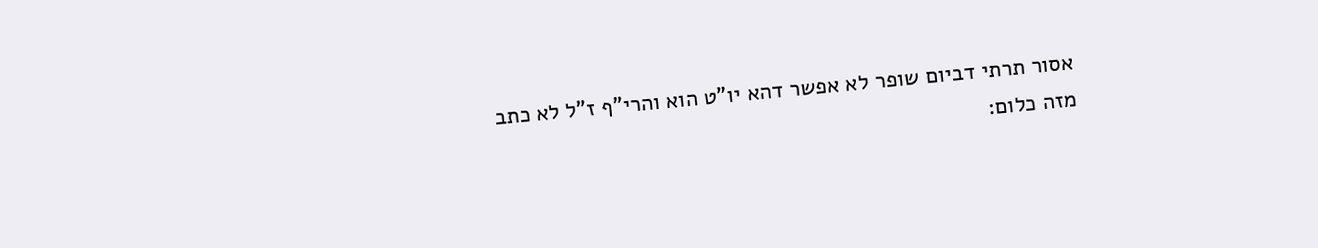אסור תרתי דביום שופר לא אפשר דהא יו"ט הוא והרי"ף ז"ל לא כתב מזה כלום: